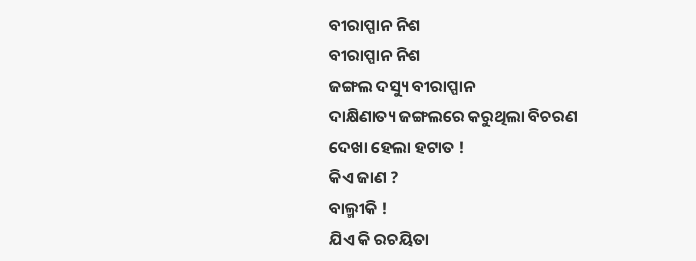ବୀରାପ୍ପାନ ନିଶ
ବୀରାପ୍ପାନ ନିଶ
ଜଙ୍ଗଲ ଦସ୍ୟୁ ବୀରାପ୍ପାନ
ଦାକ୍ଷିଣାତ୍ୟ ଜଙ୍ଗଲରେ କରୁଥିଲା ବିଚରଣ
ଦେଖା ହେଲା ହଟାତ !
କିଏ ଜାଣ ?
ବାଲ୍ମୀକି !
ଯିଏ କି ରଚୟିତା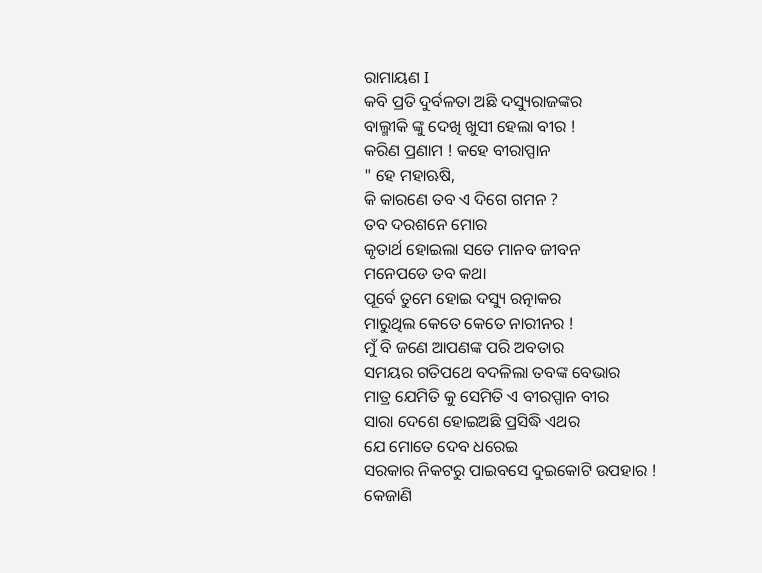ରାମାୟଣ I
କବି ପ୍ରତି ଦୁର୍ବଳତା ଅଛି ଦସ୍ୟୁରାଜଙ୍କର
ବାଲ୍ମୀକି ଙ୍କୁ ଦେଖି ଖୁସୀ ହେଲା ବୀର !
କରିଣ ପ୍ରଣାମ ! କହେ ବୀରାପ୍ପାନ
" ହେ ମହାଋଷି,
କି କାରଣେ ତବ ଏ ଦିଗେ ଗମନ ?
ତବ ଦରଶନେ ମୋର
କୃତାର୍ଥ ହୋଇଲା ସତେ ମାନବ ଜୀବନ
ମନେପଡେ ତବ କଥା
ପୂର୍ବେ ତୁମେ ହୋଇ ଦସ୍ୟୁ ରତ୍ନାକର
ମାରୁଥିଲ କେତେ କେତେ ନାରୀନର !
ମୁଁ ବି ଜଣେ ଆପଣଙ୍କ ପରି ଅବତାର
ସମୟର ଗତିପଥେ ବଦଳିଲା ତବଙ୍କ ବେଭାର
ମାତ୍ର ଯେମିତି କୁ ସେମିତି ଏ ବୀରପ୍ପାନ ବୀର
ସାରା ଦେଶେ ହୋଇଅଛି ପ୍ରସିଦ୍ଧି ଏଥର
ଯେ ମୋତେ ଦେବ ଧରେଇ
ସରକାର ନିକଟରୁ ପାଇବସେ ଦୁଇକୋଟି ଉପହାର !
କେଜାଣି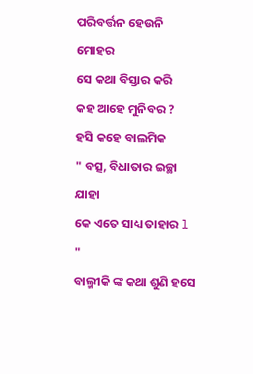ପରିବର୍ତ୍ତନ ହେଉନି ମୋହର
ସେ କଥା ବିସ୍ତାର କରି
କହ ଆହେ ମୁନିବର ?
ହସି କହେ ବାଲମିକ
" ବତ୍ସ, ବିଧାତାର ଇଚ୍ଛା ଯାହା
କେ ଏତେ ସାଧ୍ୟ ତାହାର l "
ବାଲ୍ମୀକି ଙ୍କ କଥା ଶୁଣି ହସେ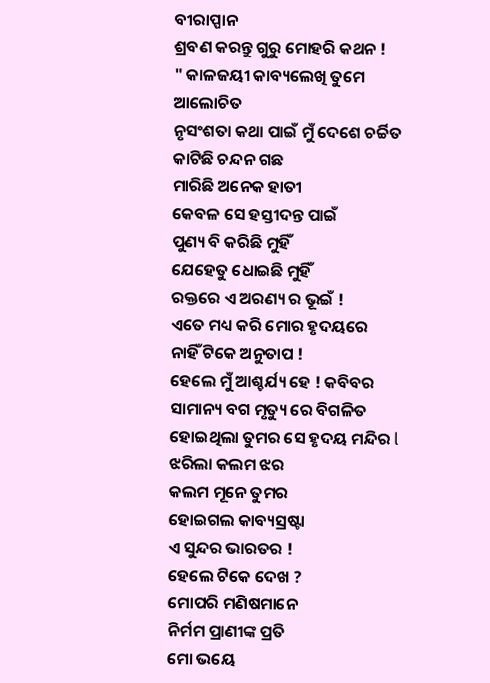ବୀରାପ୍ପାନ
ଶ୍ରବଣ କରନ୍ତୁ ଗୁରୁ ମୋହରି କଥନ !
" କାଳଜୟୀ କାବ୍ୟଲେଖି ତୁମେ ଆଲୋଚିତ
ନୃସଂଶତା କଥା ପାଇଁ ମୁଁ ଦେଶେ ଚର୍ଚ୍ଚିତ
କାଟିଛି ଚନ୍ଦନ ଗଛ
ମାରିଛି ଅନେକ ହାତୀ
କେବଳ ସେ ହସ୍ତୀଦନ୍ତ ପାଇଁ
ପୁଣ୍ୟ ବି କରିଛି ମୁହିଁ
ଯେହେତୁ ଧୋଇଛି ମୁହିଁ
ରକ୍ତରେ ଏ ଅରଣ୍ୟ ର ଭୂଇଁ !
ଏତେ ମଧ୍ୟ କରି ମୋର ହୃଦୟରେ
ନାହିଁ ଟିକେ ଅନୁତାପ !
ହେଲେ ମୁଁ ଆଶ୍ଚର୍ଯ୍ୟ ହେ ! କବିବର
ସାମାନ୍ୟ ବଗ ମୃତ୍ୟୁ ରେ ବିଗଳିତ
ହୋଇଥିଲା ତୁମର ସେ ହୃଦୟ ମନ୍ଦିର l
ଝରିଲା କଲମ ଝର
କଲମ ମୂନେ ତୁମର
ହୋଇଗଲ କାବ୍ୟସ୍ରଷ୍ଟା
ଏ ସୁନ୍ଦର ଭାରତର !
ହେଲେ ଟିକେ ଦେଖ ?
ମୋପରି ମଣିଷମାନେ
ନିର୍ମମ ପ୍ରାଣୀଙ୍କ ପ୍ରତି
ମୋ ଭୟେ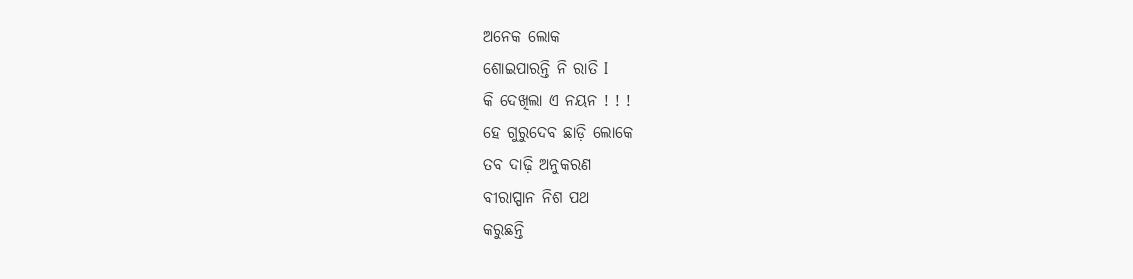ଅନେକ ଲୋକ
ଶୋଇପାରନ୍ତି ନି ରାତି I
କି ଦେଖିଲା ଏ ନୟନ ! ! !
ହେ ଗୁରୁଦେବ ଛାଡ଼ି ଲୋକେ
ତବ ଦାଢ଼ି ଅନୁକରଣ
ବୀରାପ୍ପାନ ନିଶ ପଥ
କରୁଛନ୍ତି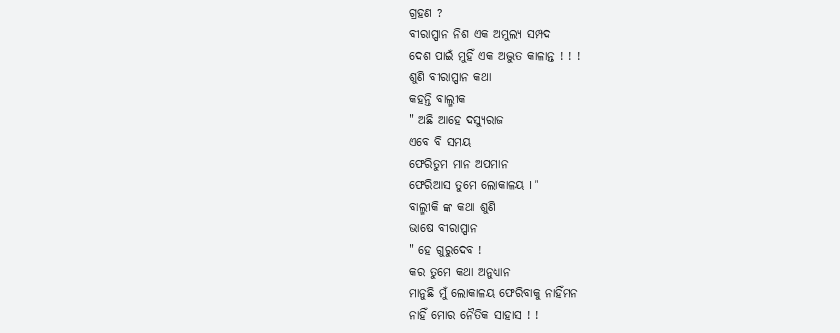ଗ୍ରହଣ ?
ବୀରାପ୍ପାନ ନିଶ ଏକ ଅମୁଲ୍ୟ ସମ୍ପଦ
ଦେଶ ପାଇଁ ମୁହିଁ ଏକ ଅଦ୍ଭୁତ କାଳାନ୍ତ ! ! !
ଶୁଣି ବୀରାପ୍ପାନ କଥା
କହନ୍ତି ବାଲ୍ମୀକ
" ଅଛି ଆହେ ଦସ୍ୟୁରାଜ
ଏବେ ବି ସମୟ
ଫେରିତୁମ ମାନ ଅପମାନ
ଫେରିଆସ ତୁମେ ଲୋକାଳୟ I "
ବାଲ୍ମୀକି ଙ୍କ କଥା ଶୁଣି
ଭାଷେ ବୀରାପ୍ପାନ
" ହେ ଗୁରୁଦେବ !
କର ତୁମେ କଥା ଅନୁଧ୍ୟାନ
ମାନୁଛି ମୁଁ ଲୋକାଳୟ ଫେରିବାକୁ ନାହିଁମନ
ନାହିଁ ମୋର ନୈତିକ ସାହାସ ! !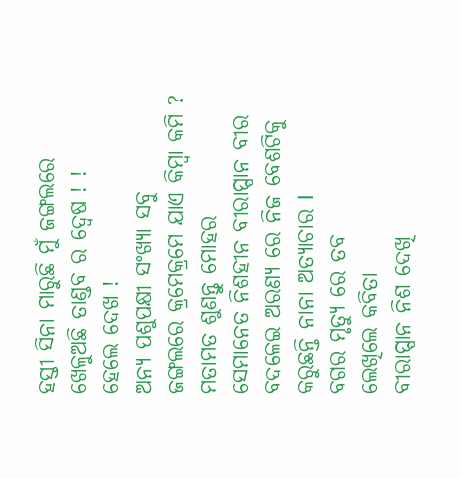ହସ୍ତୀ ସିନା ମାରୁଛି ମୁଁ ଜଙ୍ଗଲରେ
ଖେଳୁଅଛି ତାଣ୍ଡବ ର ଦ୍ୱେଷ ! !
ହେଲେ ଦେଖ !
ଅନ୍ୟ ପଶୁପକ୍ଷୀ ସଂଖ୍ୟା ସବୁ
ଜଙ୍ଗଲରେ କ୍ରମେକ୍ରମେ ଯାଏ କିମ୍ବା କମି ?
ମତାମତ ଶୁଣନ୍ତୁ ମୋହର
ସେମାନେତ ନିଶହୀନ ବୀରାପ୍ପାନ ବୀର
ବଦଳେଇ ଅରଣ୍ୟ ରେ ନିଜ ବେଶଟିକୁ
କରୁଛନ୍ତି ନାନା ଅତ୍ୟାଚାର I
ବଗର ମୃତ୍ୟୁ ରେ ତବ
ଲେଖିଲେ କବିତା
ବୀରାପ୍ପାନ ନିଶ ଦେଖି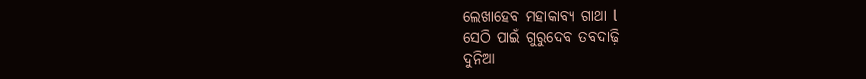ଲେଖାହେବ ମହାକାବ୍ୟ ଗାଥା l
ସେଠି ପାଇଁ ଗୁରୁଦେବ ତବଦାଢ଼ି
ଦୁନିଆ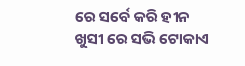ରେ ସର୍ବେ କରି ହୀନ
ଖୁସୀ ରେ ସଭି ଟୋକାଏ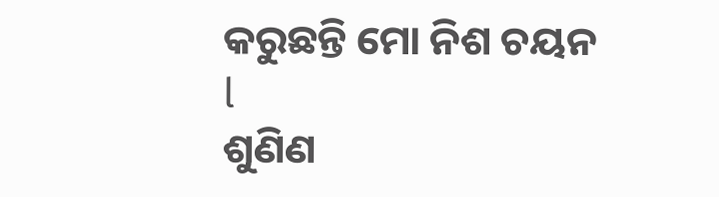କରୁଛନ୍ତି ମୋ ନିଶ ଚୟନ l
ଶୁଣିଣ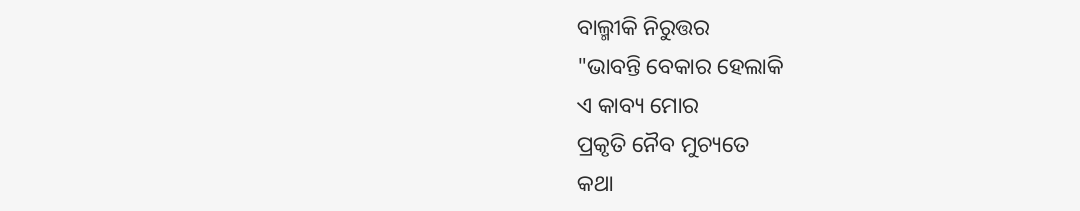ବାଲ୍ମୀକି ନିରୁତ୍ତର
"ଭାବନ୍ତି ବେକାର ହେଲାକି
ଏ କାବ୍ୟ ମୋର
ପ୍ରକୃତି ନୈବ ମୁଚ୍ୟତେ
କଥା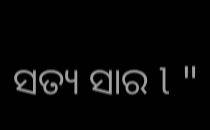ସତ୍ୟ ସାର l "